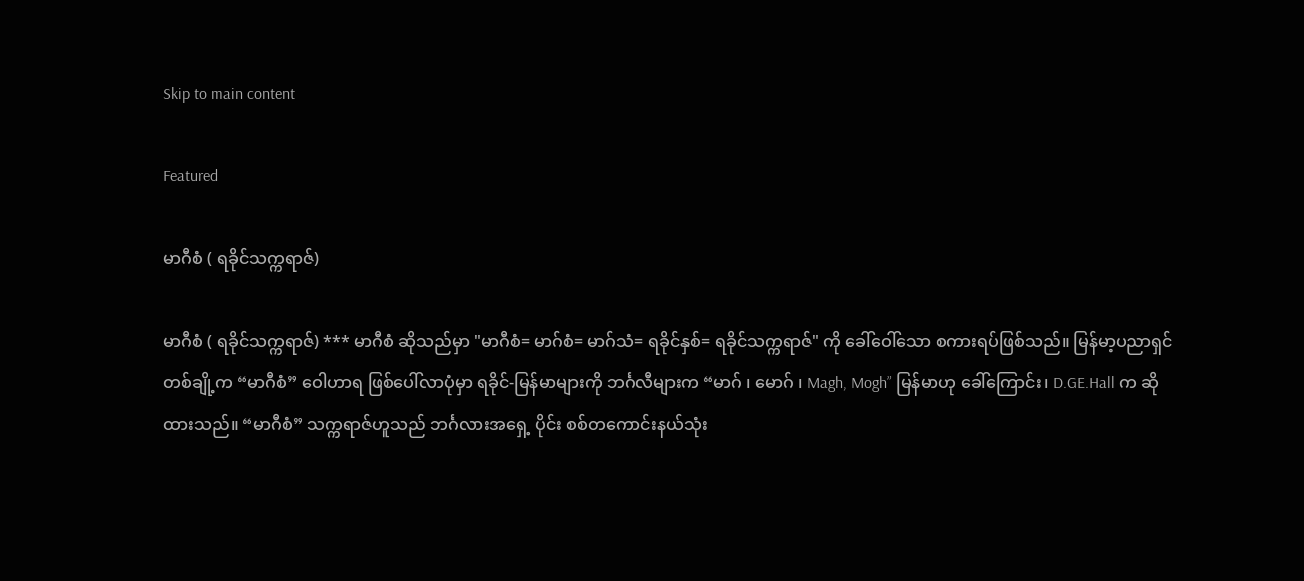Skip to main content

Featured

မာဂီစံ ( ရခိုင်သက္ကရာဇ်)

မာဂီစံ ( ရခိုင်သက္ကရာဇ်) *** မာဂီစံ ဆိုသည်မှာ "မာဂီစံ= မာဂ်စံ= မာဂ်သံ= ရခိုင်နှစ်= ရခိုင်သက္ကရာဇ်" ကို ခေါ်ဝေါ်သော စကားရပ်ဖြစ်သည်။ မြန်မာ့ပညာရှင်တစ်ချို့က “မာဂီစံ” ဝေါဟာရ ဖြစ်ပေါ်လာပုံမှာ ရခိုင်-မြန်မာများကို ဘင်္ဂလီများက “မာဂ် ၊ မောဂ် ၊ Magh, Mogh” မြန်မာဟု ခေါ်ကြောင်း၊ D.GE.Hall က ဆိုထားသည်။ “မာဂီစံ” သက္ကရာဇ်ဟူသည် ဘင်္ဂလားအရှေ့ ပိုင်း စစ်တကောင်းနယ်သုံး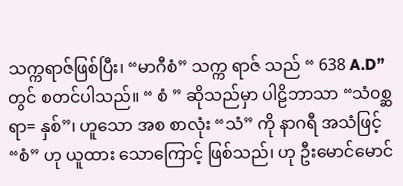သက္ကရာဇ်ဖြစ်ပြီး၊ “မာဂီစံ” သက္က ရာဇ် သည် “ 638 A.D” တွင် စတင်ပါသည်။ “ စံ ” ဆိုသည်မှာ ပါဠိဘာသာ “သံ၀စ္ဆရာ= နှစ်”၊ ဟူသော အစ စာလုံး “သံ” ကို နာဂရီ အသံဖြင့် “စံ” ဟု ယူထား သောကြောင့် ဖြစ်သည်၊ ဟု ဦးမောင်မောင်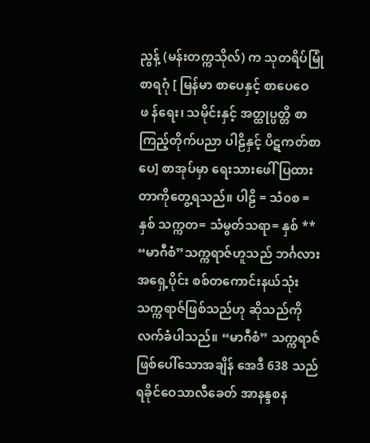ညွန့် (မန်းတက္ကသိုလ်) က သုတရိပ်မြုံ စာရဂုံ [ မြန်မာ စာပေနှင့် စာပေဝေဖ န်ရေး၊ သမိုင်းနှင့် အတ္ထုပ္ပတ္တိ စာကြည့်တိုက်ပညာ ပါဠိနှင့် ပိဋကတ်စာပေ] စာအုပ်မှာ ရေးသားဖေါ် ပြထားတာကိုတွေ့ရသည်။ ပါဠိ = သံ၀စ = နှစ် သက္ကတ= သံမွတ်သရာ= နှစ် ** “မာဂီစံ”သက္ကရာဇ်ဟူသည် ဘင်္ဂလားအရှေ့ပိုင်း စစ်တကောင်းနယ်သုံး သက္ကရာဇ်ဖြစ်သည်ဟု ဆိုသည်ကို လက်ခံပါသည်။ “မာဂီစံ” သက္ကရာဇ် ဖြစ်ပေါ်သောအချိန် အေဒီ 638 သည် ရခိုင်ဝေသာလီခေတ် အာနန္ဒစန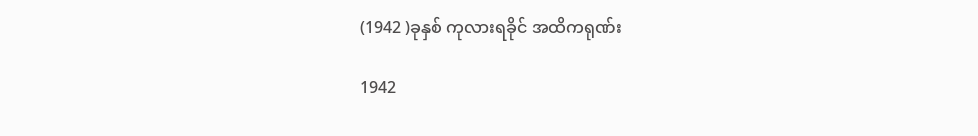(1942 )ခုနှစ် ကုလားရခိုင် အထိကရုဏ်း

1942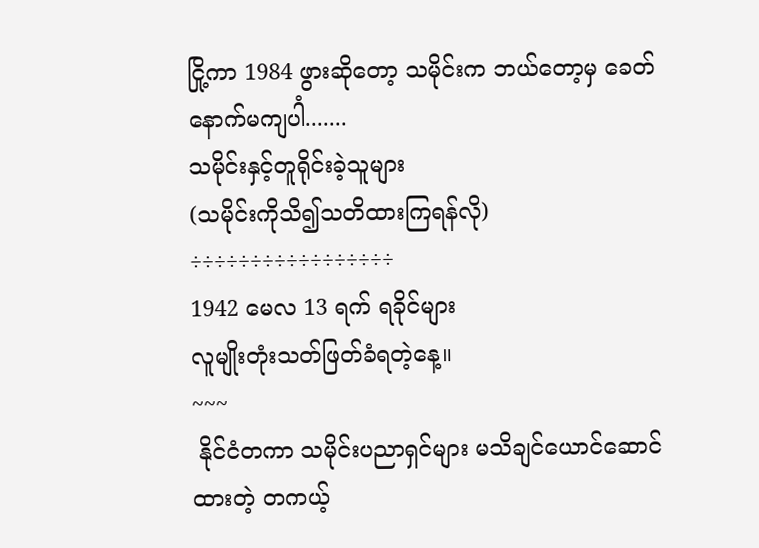ငြို့ကာ 1984 ဖွားဆိုတော့ သမိုင်းက ဘယ်တော့မှ ခေတ်နောက်မကျပါံ.......
သမိုင်းနှင့်တူရိုင်းခဲ့သူများ
(သမိုင်းကိုသိ၍သတိထားကြရန်လို)
÷÷÷÷÷÷÷÷÷÷÷÷÷÷÷÷÷
1942 မေလ 13 ရက် ရခိုင်များ
လူမျိုးတုံးသတ်ဖြတ်ခံရတဲ့နေ့။
~~~
 နိုင်ငံတကာ သမိုင်းပညာရှင်များ မသိချင်ယောင်ဆောင်ထားတဲ့ တကယ့်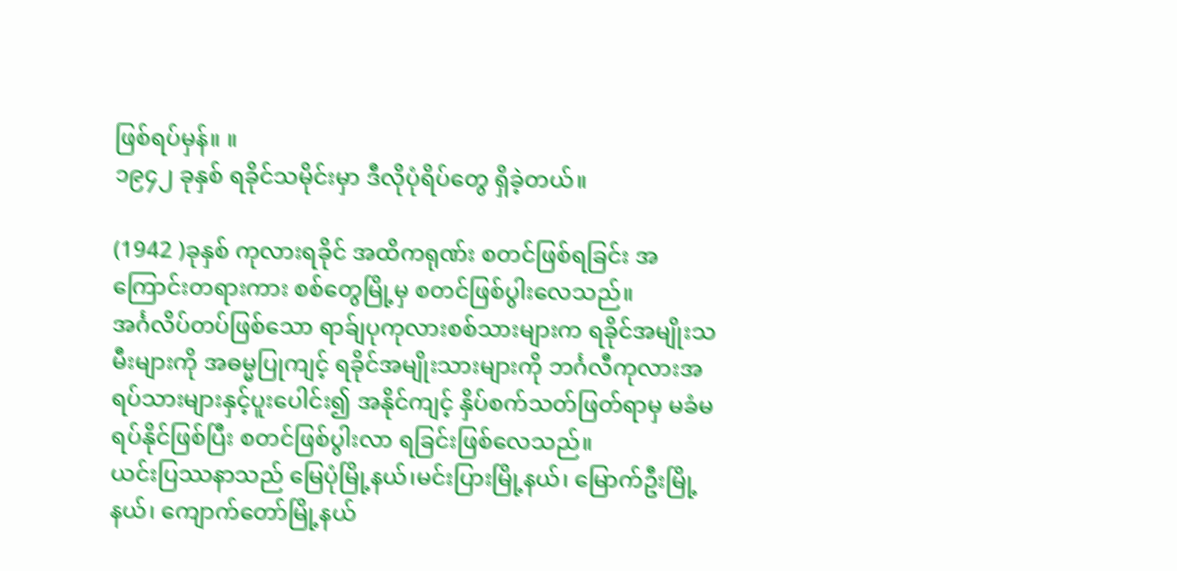ဖြစ်ရပ်မှန်။ ။
၁၉၄၂ ခုနှစ် ရခိုင်သမိုင်းမှာ ဒီလိုပုံရိပ်တွေ ရှိခဲ့တယ်။

(1942 )ခုနှစ် ကုလားရခိုင် အထိကရုဏ်း စတင်ဖြစ်ရခြင်း အကြောင်းတရားကား စစ်တွေမြို့မှ စတင်ဖြစ်ပွါးလေသည်။
အင်္ဂလိပ်တပ်ဖြစ်သော ရာခ်ျပုကုလားစစ်သားများက ရခိုင်အမျိုးသမီးများကို အဓမ္မပြုကျင့် ရခိုင်အမျိုးသားများကို ဘင်္ဂလီကုလားအရပ်သားများနှင့်ပူးပေါင်း၍ အနိုင်ကျင့် နှိပ်စက်သတ်ဖြတ်ရာမှ မခံမရပ်နိုင်ဖြစ်ပြီး စတင်ဖြစ်ပွါးလာ ရခြင်းဖြစ်လေသည်။
ယင်းပြဿနာသည် မြေပုံမြို့နယ်၊မင်းပြားမြို့နယ်၊ မြောက်ဦးမြို့နယ်၊ ကျောက်တော်မြို့နယ်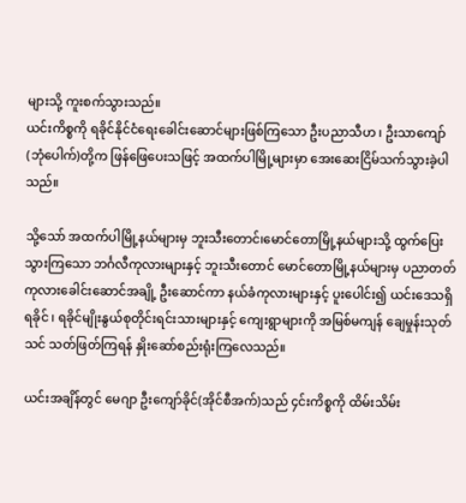များသို့ ကူးစက်သွားသည်။
ယင်းကိစ္စကို ရခိုင်နိုင်ငံရေးခေါင်းဆောင်များဖြစ်ကြသော ဦးပညာသီဟ ၊ ဦးသာကျော်(ဘုံပေါက်)တို့က ဖြန်ဖြေပေးသဖြင့် အထက်ပါမြို့များမှာ အေးဆေးငြိမ်သက်သွားခဲ့ပါသည်။

သို့သော် အထက်ပါမြို့နယ်များမှ ဘူးသီးတောင်၊မောင်တောမြို့နယ်များသို့ ထွက်ပြေးသွားကြသော ဘင်္ဂလီကုလားများနှင့် ဘူးသီးတောင် မောင်တောမြို့နယ်များမှ ပညာတတ်ကုလားခေါင်းဆောင်အချို့ ဦးဆောင်ကာ နယ်ခံကုလားများနှင့် ပူးပေါင်း၍ ယင်းဒေသရှိ ရခိုင် ၊ ရခိုင်မျိုးနွယ်စုတိုင်းရင်းသားများနှင့် ကျေးရွာများကို အမြစ်မကျန် ချေမှုန်းသုတ်သင် သတ်ဖြတ်ကြရန် နှိုးဆော်စည်းရုံးကြလေသည်။

ယင်းအချိန်တွင် မေဂျာ ဦးကျော်ခိုင်(အိုင်စီအက်)သည် ၄င်းကိစ္စကို ထိမ်းသိမ်း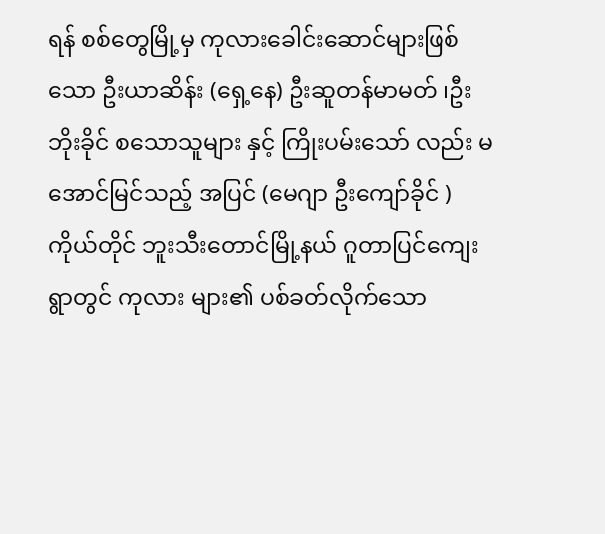ရန် စစ်တွေမြို့မှ ကုလားခေါင်းဆောင်များဖြစ်သော ဦးယာဆိန်း (ရှေ့နေ) ဦးဆူတန်မာမတ် ၊ဦးဘိုးခိုင် စသောသူများ နှင့် ကြိုးပမ်းသော် လည်း မအောင်မြင်သည့် အပြင် (မေဂျာ ဦးကျော်ခိုင် )ကိုယ်တိုင် ဘူးသီးတောင်မြို့နယ် ဂူတာပြင်ကျေးရွာတွင် ကုလား များ၏ ပစ်ခတ်လိုက်သော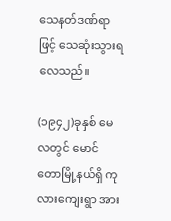သေနတ်ဒဏ်ရာဖြင့် သေဆုံးသွားရလေသည်။

(၁၉၄၂)ခုနှစ် မေလတွင် မောင်တောမြို့နယ်ရှိ ကုလားကျေးရွာ အား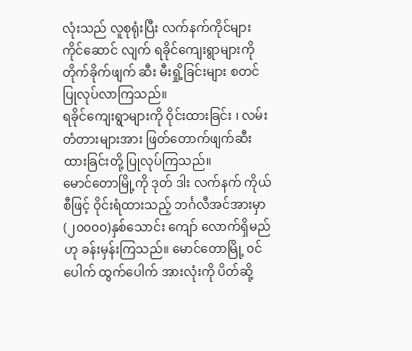လုံးသည် လူစုရုံးပြီး လက်နက်ကိုင်များကိုင်ဆောင် လျက် ရခိုင်ကျေးရွာများကို တိုက်ခိုက်ဖျက် ဆီး မီးရှို့ခြင်းများ စတင်ပြုလုပ်လာကြသည်။
ရခိုင်ကျေးရွာများကို ဝိုင်းထားခြင်း ၊ လမ်းတံတားများအား ဖြတ်တောက်ဖျက်ဆီးထားခြင်းတို့ ပြုလုပ်ကြသည်။
မောင်တောမြို့ကို ဒုတ် ဒါး လက်နက် ကိုယ်စီဖြင့် ဝိုင်းရံထားသည့် ဘင်္ဂလီအင်အားမှာ(၂၀၀၀၀)နှစ်သောင်း ကျော် လောက်ရှိမည်ဟု ခန်းမှန်းကြသည်။ မောင်တောမြို့ ၀င်ပေါက် ထွက်ပေါက် အားလုံးကို ပိတ်ဆို့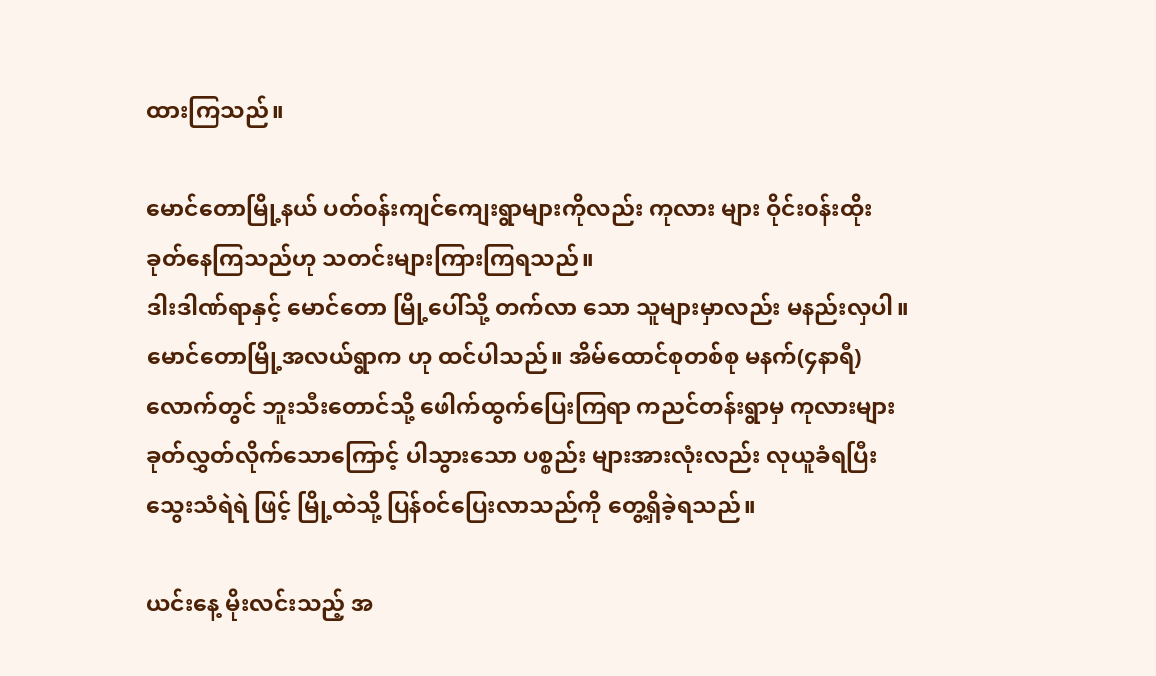ထားကြသည်။

မောင်တောမြို့နယ် ပတ်၀န်းကျင်ကျေးရွာများကိုလည်း ကုလား များ ဝိုင်း၀န်းထိုးခုတ်နေကြသည်ဟု သတင်းများကြားကြရသည်။
ဒါးဒါဏ်ရာနှင့် မောင်တော မြို့ပေါ်သို့ တက်လာ သော သူများမှာလည်း မနည်းလှပါ။
မောင်တောမြို့အလယ်ရွာက ဟု ထင်ပါသည်။ အိမ်ထောင်စုတစ်စု မနက်(၄နာရီ)လောက်တွင် ဘူးသီးတောင်သို့ ဖေါက်ထွက်ပြေးကြရာ ကညင်တန်းရွာမှ ကုလားများ ခုတ်လွှတ်လိုက်သောကြောင့် ပါသွားသော ပစ္စည်း များအားလုံးလည်း လုယူခံရပြီး သွေးသံရဲရဲ ဖြင့် မြို့ထဲသို့ ပြန်၀င်ပြေးလာသည်ကို တွေ့ရှိခဲ့ရသည်။

ယင်းနေ့ မိုးလင်းသည့် အ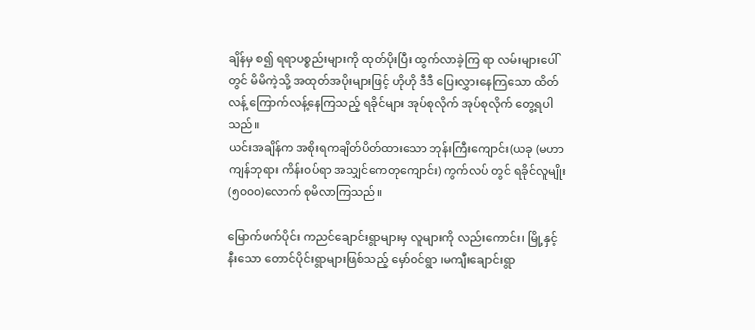ချိန်မှ စ၍ ရရာပစ္စည်းများကို ထုတ်ပိုးပြီး ထွက်လာခဲ့ကြ ရာ လမ်းများပေါ်တွင် မိမိကဲ့သို့ အထုတ်အပိုးများဖြင့် ဟိုဟို ဒီဒီ ပြေးလွှားနေကြသော ထိတ်လန့် ကြောက်လန့်နေကြသည့် ရခိုင်များ အုပ်စုလိုက် အုပ်စုလိုက် တွေ့ရပါသည်။
ယင်းအချိန်က အစိုးရကချိတ်ပိတ်ထားသော ဘုန်းကြီးကျောင်း(ယခု (မဟာကျန်ဘုရား ကိန်း၀ပ်ရာ အသျှင်ကေတုကျောင်း) ကွက်လပ် တွင် ရခိုင်လူမျိုး(၅၀၀၀)လောက် စုမိလာကြသည်။

မြောက်ဖက်ပိုင်း ကညင်ချောင်းရွာများမှ လူများကို လည်းကောင်း၊ မြို့နှင့်နီးသော တောင်ပိုင်းရွာများဖြစ်သည့် မှော်၀င်ရွာ ၊မကျီးချောင်းရွာ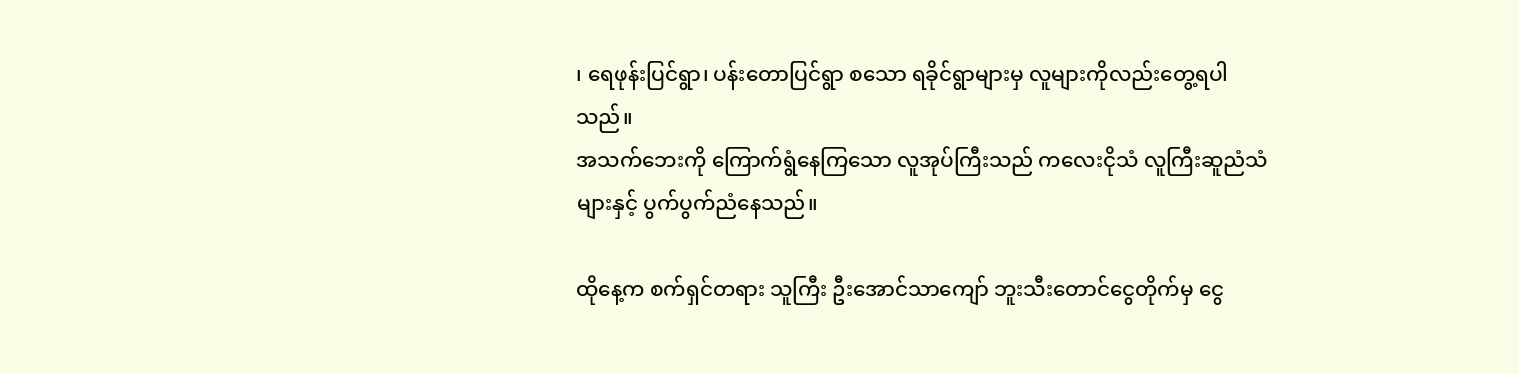၊ ရေဖုန်းပြင်ရွာ၊ ပန်းတောပြင်ရွာ စသော ရခိုင်ရွာများမှ လူများကိုလည်းတွေ့ရပါသည်။
အသက်ဘေးကို ကြောက်ရွံနေကြသော လူအုပ်ကြီးသည် ကလေးငိုသံ လူကြီးဆူညံသံများနှင့် ပွက်ပွက်ညံနေသည်။

ထိုနေ့က စက်ရှင်တရား သူကြီး ဦးအောင်သာကျော် ဘူးသီးတောင်ငွေတိုက်မှ ငွေ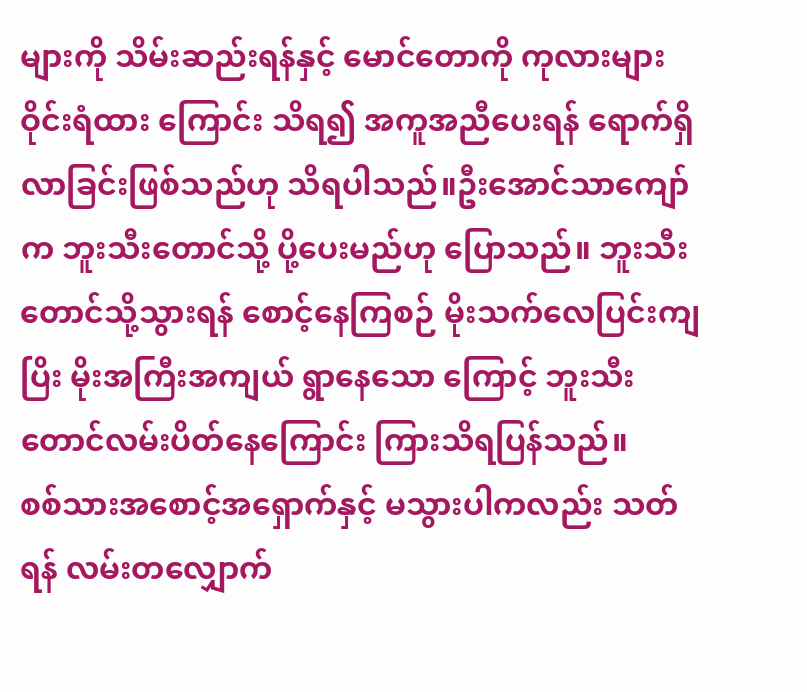များကို သိမ်းဆည်းရန်နှင့် မောင်တောကို ကုလားများဝိုင်းရံထား ကြောင်း သိရ၍ အကူအညီပေးရန် ရောက်ရှိလာခြင်းဖြစ်သည်ဟု သိရပါသည်။ဦးအောင်သာကျော်က ဘူးသီးတောင်သို့ ပို့ပေးမည်ဟု ပြောသည်။ ဘူးသီးတောင်သို့သွားရန် စောင့်နေကြစဉ် မိုးသက်လေပြင်းကျပြိး မိုးအကြီးအကျယ် ရွာနေသော ကြောင့် ဘူးသီးတောင်လမ်းပိတ်နေကြောင်း ကြားသိရပြန်သည်။
စစ်သားအစောင့်အရှောက်နှင့် မသွားပါကလည်း သတ်ရန် လမ်းတလျှောက်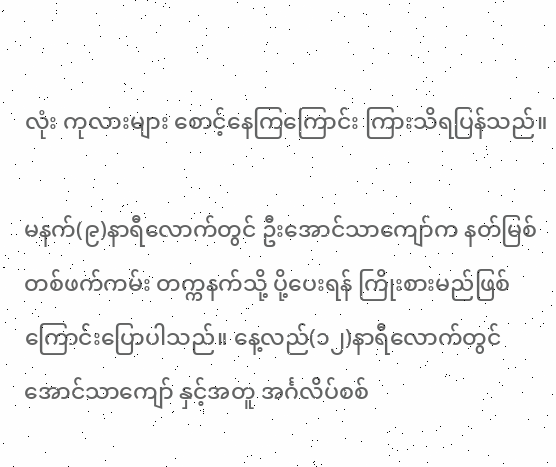လုံး ကုလားများ စောင့်နေကြကြောင်း ကြားသိရပြန်သည်။

မနက်(၉)နာရီလောက်တွင် ဦးအောင်သာကျော်က နတ်မြစ်တစ်ဖက်ကမ်း တက္ကနက်သို့ ပို့ပေးရန် ကြိုးစားမည်ဖြစ်ကြောင်းပြောပါသည်။ နေ့လည်(၁၂)နာရီလောက်တွင် အောင်သာကျော် နှင့်အတူ အင်္ဂလိပ်စစ်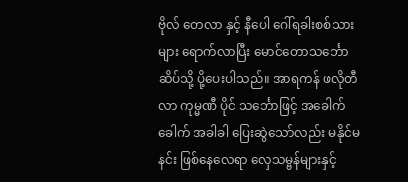ဗိုလ် တေလာ နှင့် နီပေါ ဂေါ်ရခါးစစ်သားများ ရောက်လာပြီး မောင်တောသင်္ဘောဆိပ်သို့ ပို့ပေးပါသည်။ အာရကန် ဖလိုတီလာ ကုမ္မဏီ ပိုင် သင်္ဘောဖြင့် အခေါက်ခေါက် အခါခါ ပြေးဆွဲသော်လည်း မနိုင်မနင်း ဖြစ်နေလေရာ လှေသမ္ဗန်များနှင့်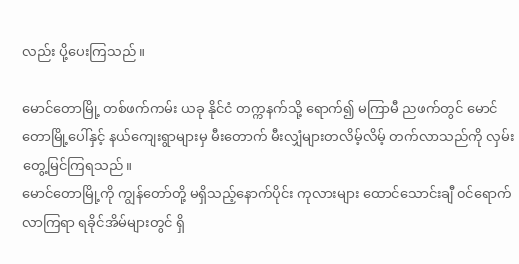လည်း ပို့ပေးကြသည်။

မောင်တောမြို့ တစ်ဖက်ကမ်း ယခု နိုင်ငံ တက္ကနက်သို့ ရောက်၍ မကြာမီ ညဖက်တွင် မောင်တောမြို့ပေါ်နှင့် နယ်ကျေးရွာများမှ မီးတောက် မီးလျှံများတလိမ့်လိမ့် တက်လာသည်ကို လှမ်းတွေ့မြင်ကြရသည်။
မောင်တောမြို့ကို ကျွန်တော်တို့ မရှိသည့်နောက်ပိုင်း ကုလားများ ထောင်သောင်းချီ ၀င်ရောက် လာကြရာ ရခိုင်အိမ်များတွင် ရှိ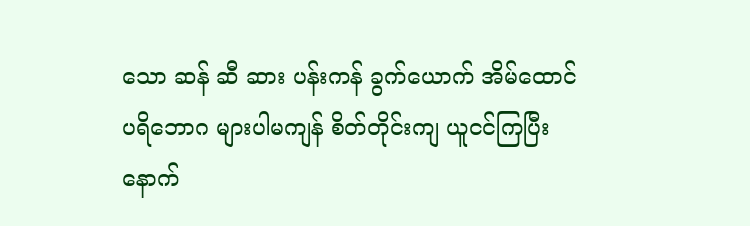သော ဆန် ဆီ ဆား ပန်းကန် ခွက်ယောက် အိမ်ထောင်ပရိဘောဂ များပါမကျန် စိတ်တိုင်းကျ ယူငင်ကြပြီးနောက်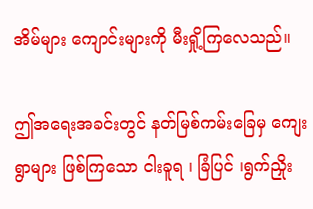အိမ်များ ကျောင်းများကို မီးရှို့ကြလေသည်။

ဤအရေးအခင်းတွင် နတ်မြစ်ကမ်းခြေမှ ကျေးရွာများ ဖြစ်ကြသော ငါးခူရ ၊ ခြံပြင် ၊ရွက်ညှိုး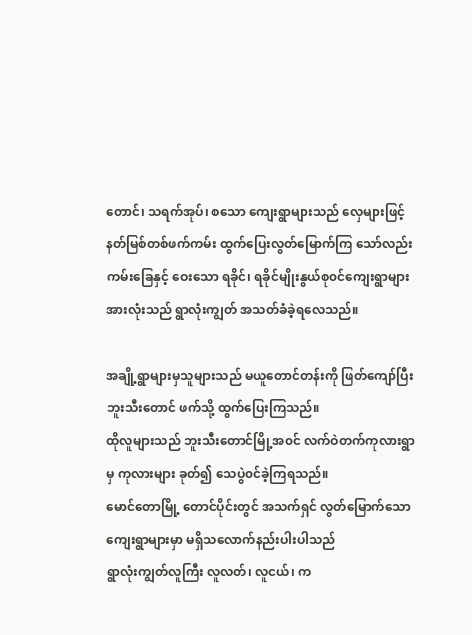တောင်၊ သရက်အုပ်၊ စသော ကျေးရွာများသည် လှေများဖြင့် နတ်မြစ်တစ်ဖက်ကမ်း ထွက်ပြေးလွတ်မြောက်ကြ သော်လည်း ကမ်းခြေနှင့် ဝေးသော ရခိုင်၊ ရခိုင်မျိုးနွယ်စု၀င်ကျေးရွာများအားလုံးသည် ရွာလုံးကျွတ် အသတ်ခံခဲ့ရလေသည်။

အချို့ရွာများမှသူများသည် မယူတောင်တန်းကို ဖြတ်ကျော်ပြီး ဘူးသီးတောင် ဖက်သို့ ထွက်ပြေးကြသည်။
ထိုလူများသည် ဘူးသီးတောင်မြို့အ၀င် လက်ဝဲတက်ကုလားရွာ မှ ကုလားများ ခုတ်၍ သေပွဲ၀င်ခဲ့ကြရသည်။
မောင်တောမြို့ တောင်ပိုင်းတွင် အသက်ရှင် လွတ်မြောက်သော ကျေးရွာများမှာ မရှိသလောက်နည်းပါးပါသည်
ရွာလုံးကျွတ်လူကြီး လူလတ်၊ လူငယ်၊ က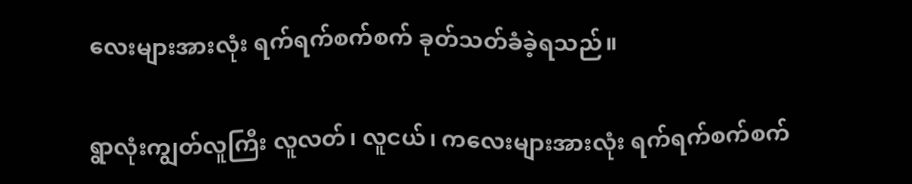လေးများအားလုံး ရက်ရက်စက်စက် ခုတ်သတ်ခံခဲ့ရသည်။

ရွာလုံးကျွတ်လူကြီး လူလတ်၊ လူငယ်၊ ကလေးများအားလုံး ရက်ရက်စက်စက်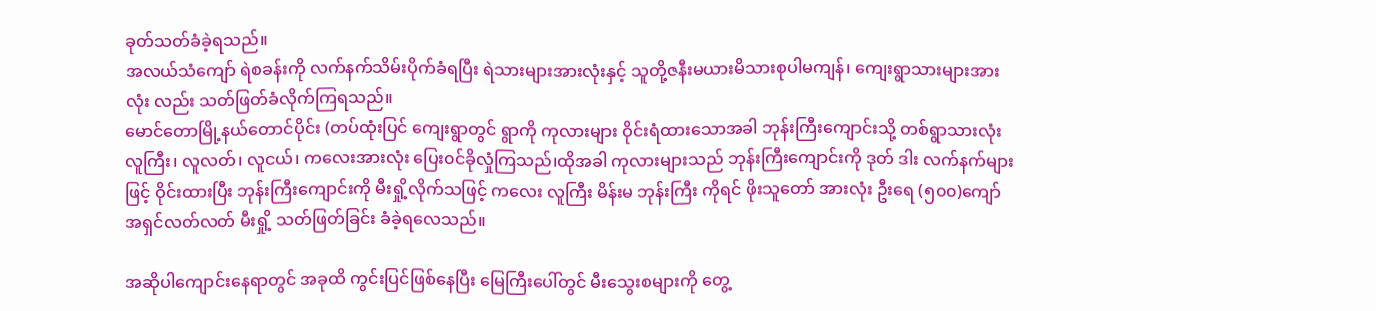ခုတ်သတ်ခံခဲ့ရသည်။
အလယ်သံကျော် ရဲစခန်းကို လက်နက်သိမ်းပိုက်ခံရပြီး ရဲသားများအားလုံးနှင့် သူတို့ဇနီးမယားမိသားစုပါမကျန်၊ ကျေးရွာသားများအားလုံး လည်း သတ်ဖြတ်ခံလိုက်ကြရသည်။
မောင်တောမြို့နယ်တောင်ပိုင်း (တပ်ထုံးပြင် ကျေးရွာတွင် ရွာကို ကုလားများ ဝိုင်းရံထားသောအခါ ဘုန်းကြီးကျောင်းသို့ တစ်ရွာသားလုံး လူကြီး၊ လူလတ်၊ လူငယ်၊ ကလေးအားလုံး ပြေး၀င်ခိုလှုံကြသည်၊ထိုအခါ ကုလားများသည် ဘုန်းကြီးကျောင်းကို ဒုတ် ဒါး လက်နက်များဖြင့် ဝိုင်းထားပြီး ဘုန်းကြီးကျောင်းကို မီးရှို့လိုက်သဖြင့် ကလေး လူကြီး မိန်းမ ဘုန်းကြီး ကိုရင် ဖိုးသူတော် အားလုံး ဦးရေ (၅၀၀)ကျော် အရှင်လတ်လတ် မီးရှို့ သတ်ဖြတ်ခြင်း ခံခဲ့ရလေသည်။

အဆိုပါကျောင်းနေရာတွင် အခုထိ ကွင်းပြင်ဖြစ်နေပြီး မြေကြီးပေါ်တွင် မီးသွေးစများကို တွေ့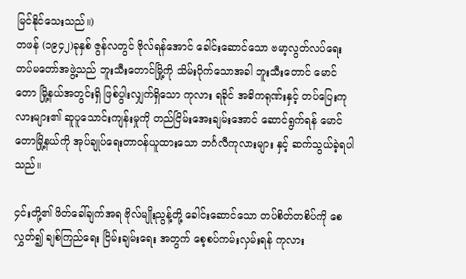မြင်နိုင်သေးသည်။)
တဖန် (၁၉၄၂)ခုနှစ် ဇွန်လတွင် ဗိုလ်ရန်အောင် ခေါင်းဆောင်သော ဗမာ့လွတ်လပ်ရေး တပ်မတော်အဖွဲ့သည် ဘူးသီးတောင်မြို့ကို သိမ်းပိုက်သောအခါ ဘူးသီးတောင် မောင်တော မြို့နယ်အတွင်းရှိ ဖြစ်ပွါးလျှက်ရှိသော ကုလား ရခိုင် အဓိကရုဏ်းနှင့် တပ်ပြေးကုလားများ၏ ဆူပူသောင်းကျန်းမှုကို တည်ငြိမ်းအေးချမ်းအောင် ဆောင်ရွက်ရန် မောင်တောမြို့နယ်ကို အုပ်ချုပ်ရေးတာ၀န်ယူထားသော ဘင်္ဂလီကုလားများ နှင့် ဆက်သွယ်ခဲ့ရပါသည်။

၄င်းတို့၏ ဖိတ်ခေါ်ချက်အရ ဗိုလ်မျိုးညွန့်တို့ ခေါင်းဆောင်သော တပ်စိတ်တစိပ်ကို စေလွှတ်၍ ချစ်ကြည်ရေး ငြိမ်းချမ်းရေး အတွက် စေ့စပ်ကမ်းလှမ်းရန် ကုလား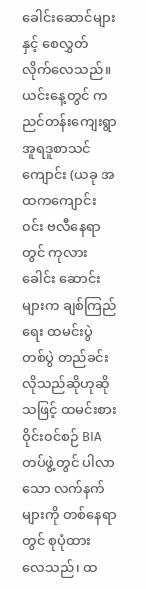ခေါင်းဆောင်များနှင့် စေလွှတ်လိုက်လေသည်။
ယင်းနေ့တွင် ကညင်တန်းကျေးရွာ အူရဒူစာသင်ကျောင်း (ယခု အထကကျောင်း၀င်း ဗလီနေရာတွင် ကုလားခေါင်း ဆောင်းများက ချစ်ကြည်ရေး ထမင်းပွဲ တစ်ပွဲ တည်ခင်းလိုသည်ဆိုဟုဆိုသဖြင့် ထမင်းစားဝိုင်း၀င်စဉ် BIA တပ်ဖွဲ့တွင် ပါလာသော လက်နက်များကို တစ်နေရာတွင် စုပုံထား လေသည်၊ ထ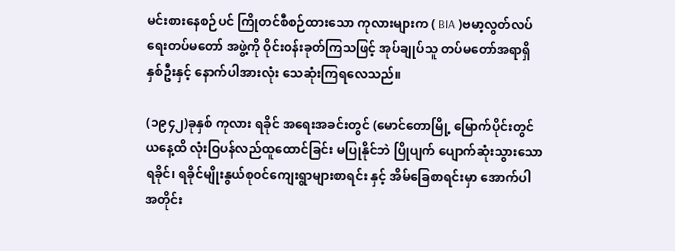မင်းစားနေစဉ်ပင် ကြိုတင်စီစဉ်ထားသော ကုလားများက ( BIA )ဗမာ့လွတ်လပ်ရေးတပ်မတော် အဖွဲ့ကို ဝိုင်း၀န်းခုတ်ကြသဖြင့် အုပ်ချုပ်သူ တပ်မတော်အရာရှိ နှစ်ဦးနှင့် နောက်ပါအားလုံး သေဆုံးကြရလေသည်။

(၁၉၄၂)ခုနှစ် ကုလား ရခိုင် အရေးအခင်းတွင် (မောင်တောမြို့ မြောက်ပိုင်းတွင် ယနေ့ထိ လုံးဝြပန်လည်ထူထောင်ခြင်း မပြုနိုင်ဘဲ ပြိုပျက် ပျောက်ဆုံးသွားသော ရခိုင်၊ ရခိုင်မျိုးနွယ်စု၀င်ကျေးရွာများစာရင်း နှင့် အိမ်ခြေစာရင်းမှာ အောက်ပါ အတိုင်း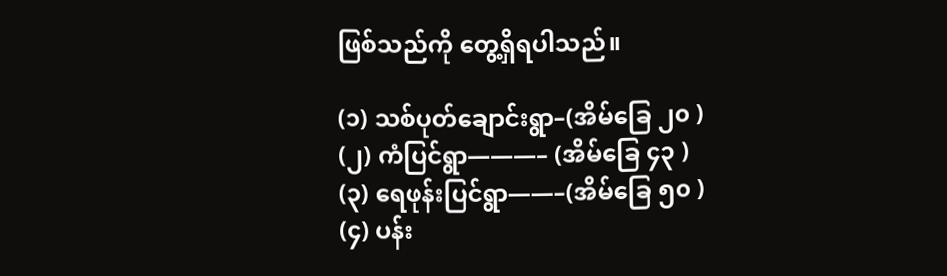ဖြစ်သည်ကို တွေ့ရှိရပါသည်။

(၁) သစ်ပုတ်ချောင်းရွာ–(အိမ်ခြေ ၂၀ )
(၂) ကံပြင်ရွာ———– (အိမ်ခြေ ၄၃ )
(၃) ရေဖုန်းပြင်ရွာ——–(အိမ်ခြေ ၅၀ )
(၄) ပန်း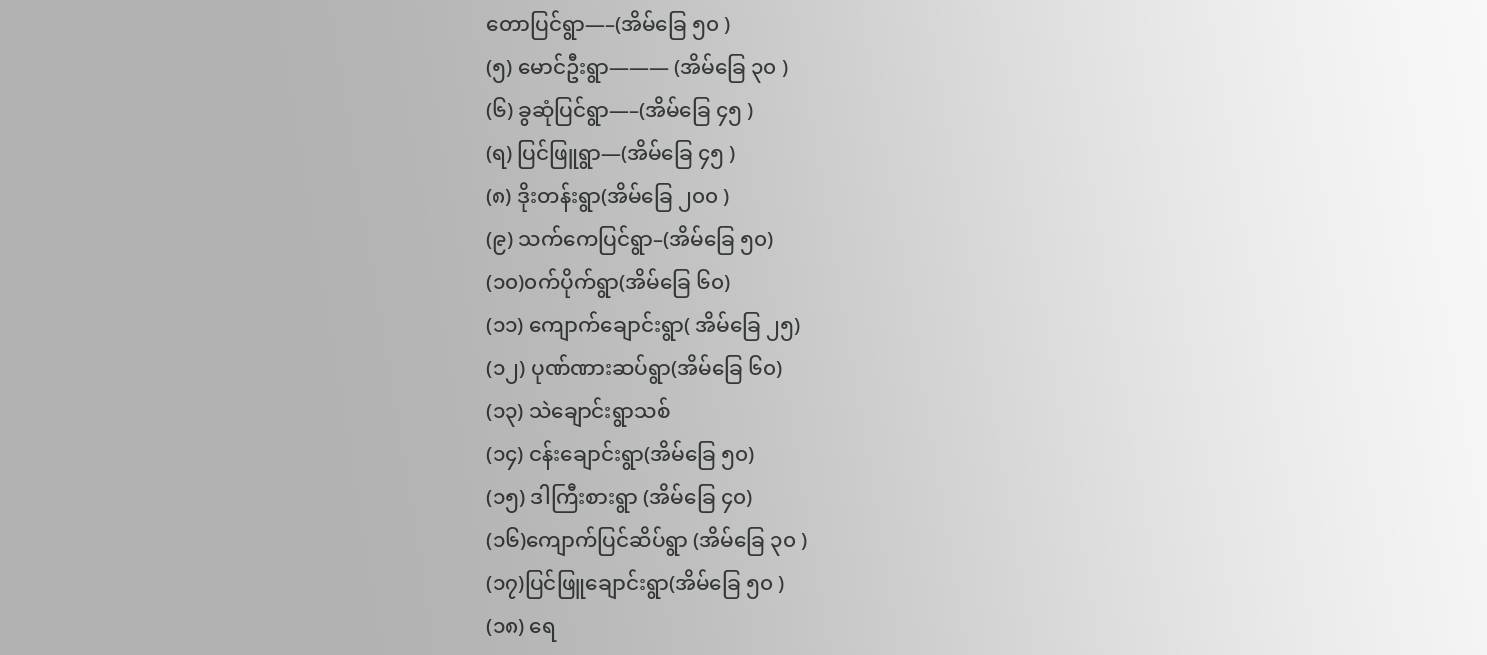တောပြင်ရွာ—–(အိမ်ခြေ ၅၀ )
(၅) မောင်ဦးရွာ——— (အိမ်ခြေ ၃၀ )
(၆) ခွဆုံပြင်ရွာ—–(အိမ်ခြေ ၄၅ )
(ရ) ပြင်ဖြူရွာ—(အိမ်ခြေ ၄၅ )
(၈) ဒိုးတန်းရွာ(အိမ်ခြေ ၂၀၀ )
(၉) သက်ကေပြင်ရွာ–(အိမ်ခြေ ၅၀)
(၁၀)၀က်ပိုက်ရွာ(အိမ်ခြေ ၆၀)
(၁၁) ကျောက်ချောင်းရွာ( အိမ်ခြေ ၂၅)
(၁၂) ပုဏ်ဏားဆပ်ရွာ(အိမ်ခြေ ၆၀)
(၁၃) သဲချောင်းရွာသစ်
(၁၄) ငန်းချောင်းရွာ(အိမ်ခြေ ၅၀)
(၁၅) ဒါကြီးစားရွာ (အိမ်ခြေ ၄၀)
(၁၆)ကျောက်ပြင်ဆိပ်ရွာ (အိမ်ခြေ ၃၀ )
(၁၇)ပြင်ဖြူချောင်းရွာ(အိမ်ခြေ ၅၀ )
(၁၈) ရေ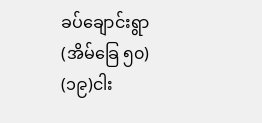ခပ်ချောင်းရွာ (အိမ်ခြေ ၅၀)
(၁၉)ငါး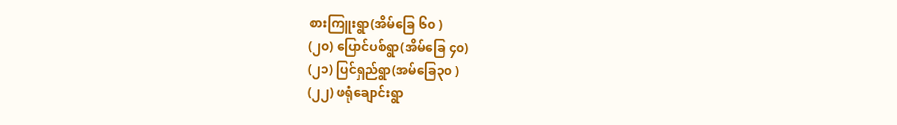စားကြူးရွာ(အိမ်ခြေ ၆၀ )
(၂၀) ပြောင်ပစ်ရွာ(အိမ်ခြေ ၄၀)
(၂၁) ပြင်ရှည်ရွာ(အမ်ခြေ၃၀ )
(၂၂) ဖရုံချောင်းရွာ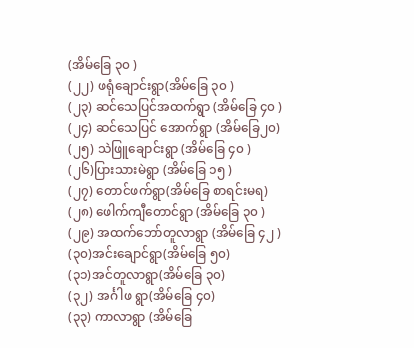(အိမ်ခြေ ၃၀ )
(၂၂) ဖရုံချောင်းရွာ(အိမ်ခြေ ၃၀ )
(၂၃) ဆင်သေပြင်အထက်ရွာ (အိမ်ခြေ ၄၀ )
(၂၄) ဆင်သေပြင် အောက်ရွာ (အိမ်ခြေ၂၀)
(၂၅) သဲဖြူချောင်းရွာ (အိမ်ခြေ ၄၀ )
(၂၆)ပြားသားမဲရွာ (အိမ်ခြေ ၁၅ )
(၂၇) တောင်ဖက်ရွာ(အိမ်ခြေ စာရင်းမရ)
(၂၈) ဖေါက်ကျီတောင်ရွာ (အိမ်ခြေ ၃၀ )
(၂၉) အထက်ဘော်တူလာရွာ (အိမ်ခြေ ၄၂ )
(၃၀)အင်းချောင်ရွာ(အိမ်ခြေ ၅၀)
(၃၁)အင်တူလာရွာ(အိမ်ခြေ ၃၀)
(၃၂) အင်္ဂါဖ ရွာ(အိမ်ခြေ ၄၀)
(၃၃) ကာလာရွာ (အိမ်ခြေ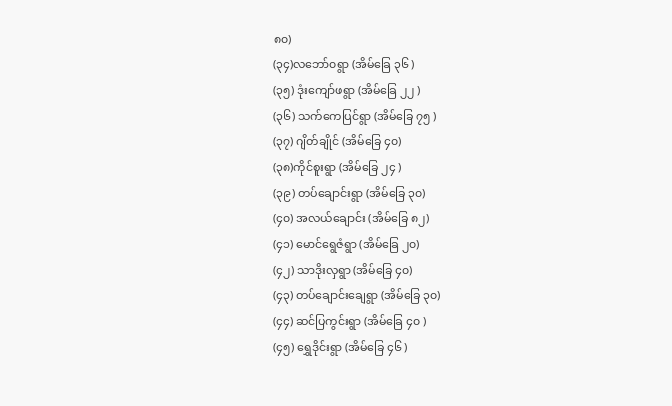၈၀)
(၃၄)လဘော်၀ရွာ (အိမ်ခြေ ၃၆ )
(၃၅) ဒုံးကျော်ဖရွာ (အိမ်ခြေ ၂၂ )
(၃၆) သက်ကေပြင်ရွာ (အိမ်ခြေ ၇၅ )
(၃၇) ဂျိတ်ချိုင် (အိမ်ခြေ ၄၀)
(၃၈)ကိုင်စူးရွာ (အိမ်ခြေ ၂၄ )
(၃၉) တပ်ချောင်းရွာ (အိမ်ခြေ ၃၀)
(၄၀) အလယ်ချောင်း (အိမ်ခြေ ၈၂)
(၄၁) မောင်ရွေဇံရွာ (အိမ်ခြေ ၂၀)
(၄၂) သာဒိုးလှရွာ (အိမ်ခြေ ၄၀)
(၄၃) တပ်ချောင်းချေရွာ (အိမ်ခြေ ၃၀)
(၄၄) ဆင်ပြကွင်းရွာ (အိမ်ခြေ ၄၀ )
(၄၅) ရွှေဒိုင်းရွာ (အိမ်ခြေ ၄၆ )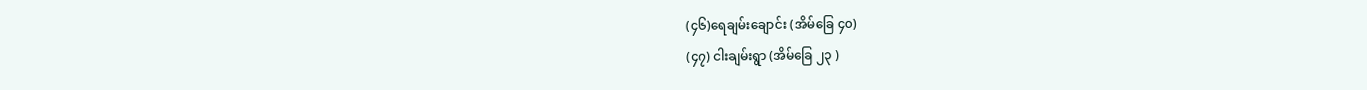(၄၆)ရေချမ်းချောင်း (အိမ်ခြေ ၄၀)
(၄၇) ငါးချမ်းရွာ (အိမ်ခြေ ၂၃ )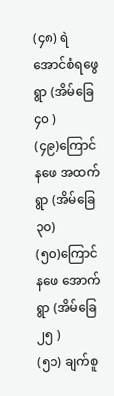(၄၈) ရဲအောင်စံရဖွေရွာ (အိမ်ခြေ ၄၀ )
(၄၉)ကြောင်နဖေ အထက်ရွာ (အိမ်ခြေ ၃၀)
(၅၀)ကြောင်နဖေ အောက်ရွာ (အိမ်ခြေ ၂၅ )
(၅၁) ချက်စူ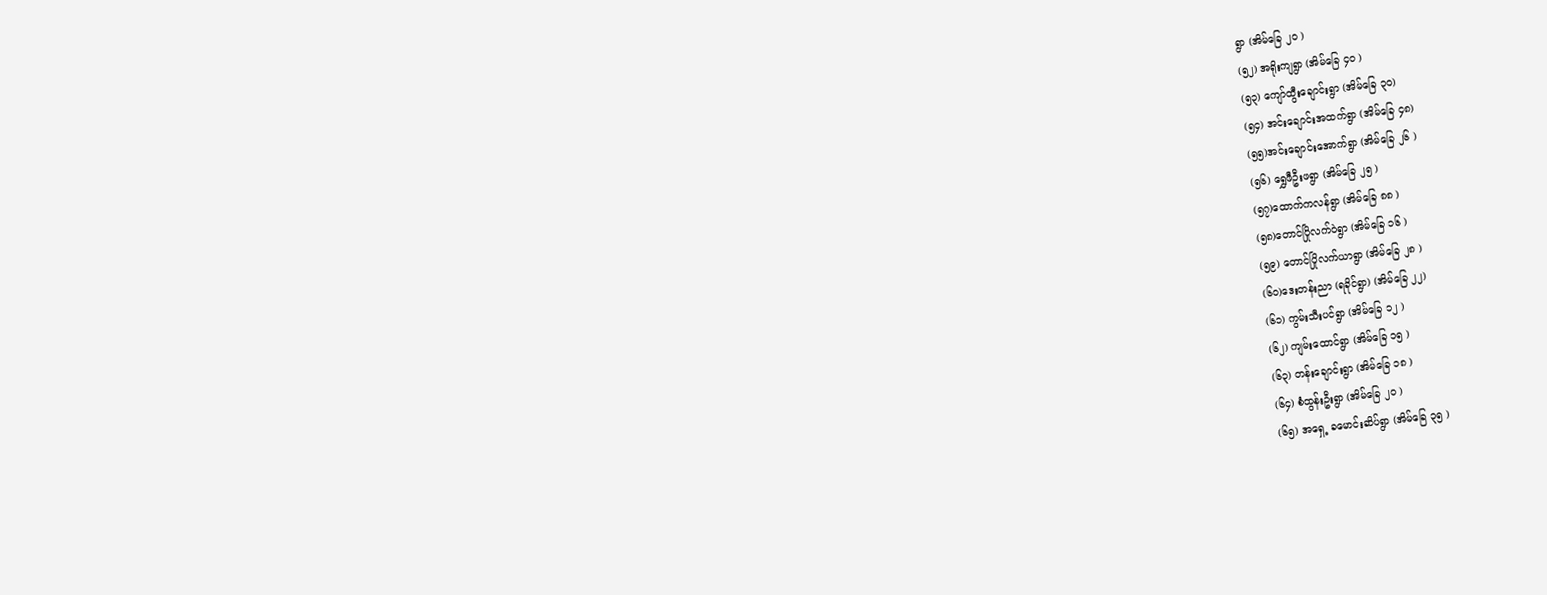ရွာ (အိမ်ခြေ ၂၀ )
(၅၂) အရိုးကျရွာ (အိမ်ခြေ ၄၀ )
(၅၃) ကျော်ထွီးချောင်းရွာ (အိမ်ခြေ ၃၀)
(၅၄) အင်းချောင်းအထက်ရွာ (အိမ်ခြေ ၄၈)
(၅၅)အင်းချောင်းအောက်ရွာ (အိမ်ခြေ ၂၆ )
(၅၆) ရွှေဖီဦးဖရွာ (အိမ်ခြေ ၂၅ )
(၅၇)ထောက်ကလန်ရွာ (အိမ်ခြေ ၈၈ )
(၅၈)တောင်ပြိုလက်ဝဲရွာ (အိမ်ခြေ ၁၆ )
(၅၉) တောင်ပြိုလက်ယာရွာ (အိမ်ခြေ ၂၈ )
(၆၀)ဒေးတန်းညာ (ရခိုင်ရွာ) (အိမ်ခြေ ၂၂)
(၆၁) ကွမ်းသီးပင်ရွာ (အိမ်ခြေ ၁၂ )
(၆၂) ကျမ်းထောင်ရွာ (အိမ်ခြေ ၁၅ )
(၆၃) တန်းချောင်းရွာ (အိမ်ခြေ ၁၈ )
(၆၄) စံထွန်းဦးရွာ (အိမ်ခြေ ၂၀ )
(၆၅) အရှေ့ ခမောင်းဆိပ်ရွာ (အိမ်ခြေ ၃၅ )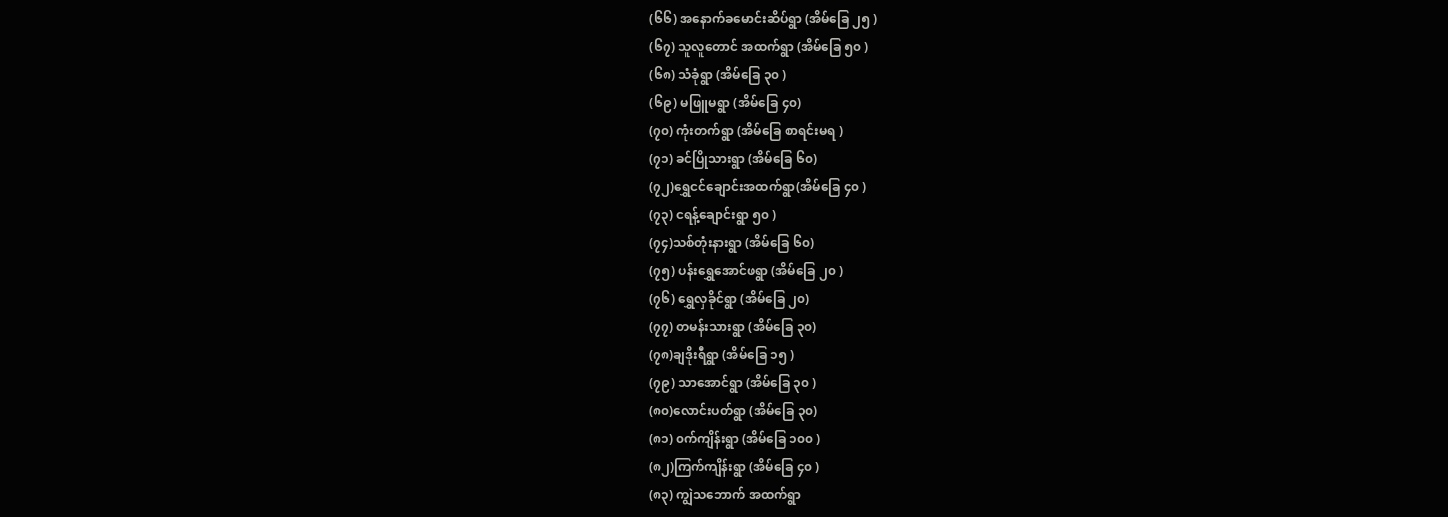(၆၆) အနောက်ခမောင်းဆိပ်ရွာ (အိမ်ခြေ ၂၅ )
(၆၇) သူလူတောင် အထက်ရွာ (အိမ်ခြေ ၅၀ )
(၆၈) သံခုံရွာ (အိမ်ခြေ ၃၀ )
(၆၉) မဖြူမရွာ (အိမ်ခြေ ၄၀)
(၇၀) ကုံးတက်ရွာ (အိမ်ခြေ စာရင်းမရ )
(၇၁) ခင်ပြိုသားရွာ (အိမ်ခြေ ၆၀)
(၇၂)ရွှေငင်ချောင်းအထက်ရွာ(အိမ်ခြေ ၄၀ )
(၇၃) ငရန့်ချောင်းရွာ ၅၀ )
(၇၄)သစ်တုံးနားရွာ (အိမ်ခြေ ၆၀)
(၇၅) ပန်းရွှေအောင်ဖရွာ (အိမ်ခြေ ၂၀ )
(၇၆) ရွှေလှခိုင်ရွာ (အိမ်ခြေ ၂၀)
(၇၇) တမန်းသားရွာ (အိမ်ခြေ ၃၀)
(၇၈)ချဒိုးရီရွာ (အိမ်ခြေ ၁၅ )
(၇၉) သာအောင်ရွာ (အိမ်ခြေ ၃၀ )
(၈၀)လောင်းပတ်ရွာ (အိမ်ခြေ ၃၀)
(၈၁) ၀က်ကျိန်းရွာ (အိမ်ခြေ ၁၀၀ )
(၈၂)ကြက်ကျိန်းရွာ (အိမ်ခြေ ၄၀ )
(၈၃) ကျွဲသဘောက် အထက်ရွာ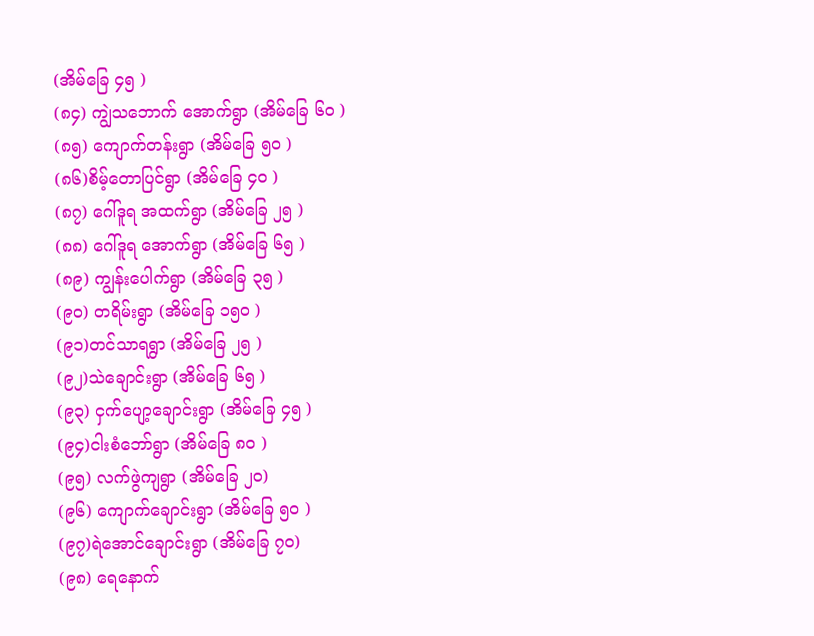(အိမ်ခြေ ၄၅ )
(၈၄) ကျွဲသဘောက် အောက်ရွာ (အိမ်ခြေ ၆၀ )
(၈၅) ကျောက်တန်းရွာ (အိမ်ခြေ ၅၀ )
(၈၆)စိမ့်တောပြင်ရွာ (အိမ်ခြေ ၄၀ )
(၈၇) ဂေါ်ဒူရ အထက်ရွာ (အိမ်ခြေ ၂၅ )
(၈၈) ဂေါ်ဒူရ အောက်ရွာ (အိမ်ခြေ ၆၅ )
(၈၉) ကျွန်းပေါက်ရွာ (အိမ်ခြေ ၃၅ )
(၉၀) တရိမ်းရွာ (အိမ်ခြေ ၁၅၀ )
(၉၁)တင်သာရရွာ (အိမ်ခြေ ၂၅ )
(၉၂)သဲချောင်းရွာ (အိမ်ခြေ ၆၅ )
(၉၃) ငှက်ပျော့ချောင်းရွာ (အိမ်ခြေ ၄၅ )
(၉၄)ငါးစံဘော်ရွာ (အိမ်ခြေ ၈၀ )
(၉၅) လက်ဖွဲကျရွာ (အိမ်ခြေ ၂၀)
(၉၆) ကျောက်ချောင်းရွာ (အိမ်ခြေ ၅၀ )
(၉၇)ရဲအောင်ချောင်းရွာ (အိမ်ခြေ ၇၀)
(၉၈) ရေနောက်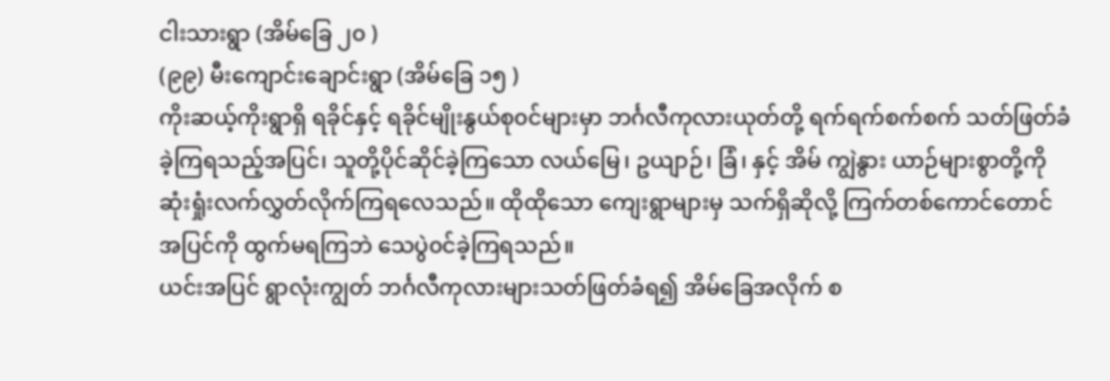ငါးသားရွာ (အိမ်ခြေ ၂၀ )
(၉၉) မီးကျောင်းချောင်းရွာ (အိမ်ခြေ ၁၅ )
ကိုးဆယ့်ကိုးရွာရှိ ရခိုင်နှင့် ရခိုင်မျိုးနွယ်စု၀င်များမှာ ဘင်္ဂလီကုလားယုတ်တို့ ရက်ရက်စက်စက် သတ်ဖြတ်ခံခဲ့ကြရသည့်အပြင်၊ သူတို့ပိုင်ဆိုင်ခဲ့ကြသော လယ်မြေ၊ ဥယျာဉ်၊ ခြံ၊ နှင့် အိမ် ကျွဲနွား ယာဉ်များစွာတို့ကို ဆုံးရှုံးလက်လွှတ်လိုက်ကြရလေသည်။ ထိုထိုသော ကျေးရွာများမှ သက်ရှိဆိုလို့ ကြက်တစ်ကောင်တောင် အပြင်ကို ထွက်မရကြဘဲ သေပွဲ၀င်ခဲ့ကြရသည်။
ယင်းအပြင် ရွာလုံးကျွတ် ဘင်္ဂလီကုလားများသတ်ဖြတ်ခံရ၍ အိမ်ခြေအလိုက် စ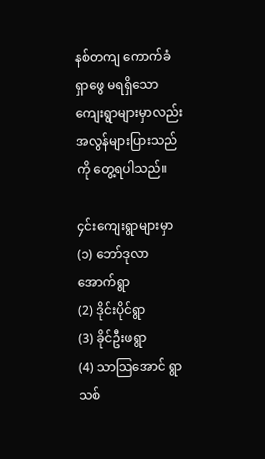နစ်တကျ ကောက်ခံရှာဖွေ မရရှိသော ကျေးရွာများမှာလည်း အလွန်များပြားသည်ကို တွေ့ရပါသည်။

၄င်းကျေးရွာများမှာ
(၁) ဘော်ဒုလာအောက်ရွာ
(2) ဒိုင်းပိုင်ရွာ
(3) ခိုင်ဦးဖရွာ
(4) သာသြအောင် ရွာသစ်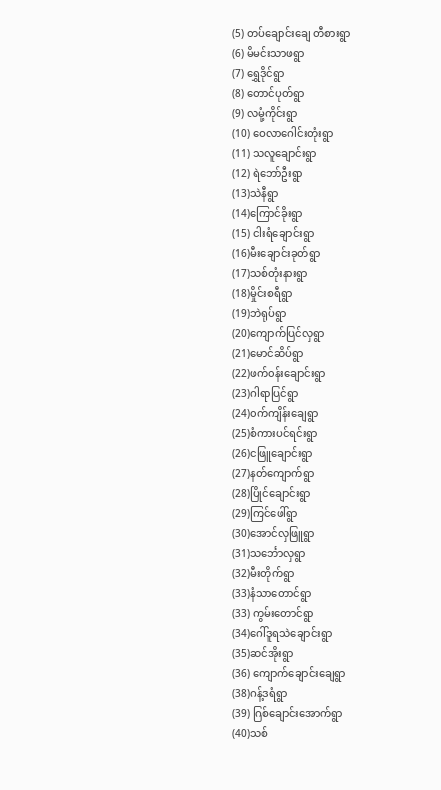(5) တပ်ချောင်းချေ တီစားရွာ
(6) မိမင်းသာဖရွာ
(7) ရွှေဒိုင်ရွာ
(8) တောင်ပုတ်ရွာ
(9) လမုံ့ကိုင်းရွာ
(10) ဝေလာဂေါင်းတုံးရွာ
(11) သလူချောင်းရွာ
(12) ရဲဘော်ဦးရွာ
(13)သဲနီရွာ
(14)ကြောင်ခိုးရွာ
(15) ငါးရံချောင်းရွာ
(16)မီးချောင်းခုတ်ရွာ
(17)သစ်တုံးနားရွာ
(18)မှိုင်းစရီရွာ
(19)ဘဲရုပ်ရွာ
(20)ကျောက်ပြင်လှရွာ
(21)မောင်ဆိပ်ရွာ
(22)ဖက်၀န်းချောင်းရွာ
(23)ဂါရာပြင်ရွာ
(24)၀က်ကျိန်းချေရွာ
(25)စံကားပင်ရင်းရွာ
(26)ငဖြူချောင်းရွာ
(27)နတ်ကျောက်ရွာ
(28)ပြိုင်ချောင်းရွာ
(29)ကြင်ဖေါ်ရွာ
(30)အောင်လှဖြူရွာ
(31)သင်္ဘောလှရွာ
(32)မီးတိုက်ရွာ
(33)နံသာတောင်ရွာ
(33) ကွမ်းတောင်ရွာ
(34)ဂေါ်ဒူရသဲချောင်းရွာ
(35)ဆင်အိုးရွာ
(36) ကျောက်ချောင်းချေရွာ
(38)ဂန့်ဒရံရွာ
(39) ဂြစ်ချောင်းအောက်ရွာ
(40)သစ်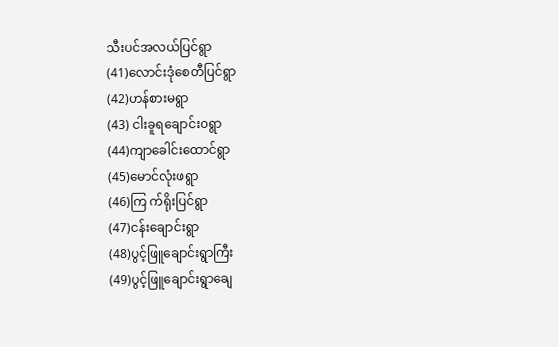သီးပင်အလယ်ပြင်ရွာ
(41)လောင်းဒုံစေတီပြင်ရွာ
(42)ဟန်စားမရွာ
(43) ငါးခူရချောင်း၀ရွာ
(44)ကျာခေါင်းထောင်ရွာ
(45)မောင်လုံးဖရွာ
(46)ကြ က်ရိုးပြင်ရွာ
(47)ငန်းချောင်းရွာ
(48)ပွင့်ဖြူချောင်းရွာကြီး
(49)ပွင့်ဖြူချောင်းရွာချေ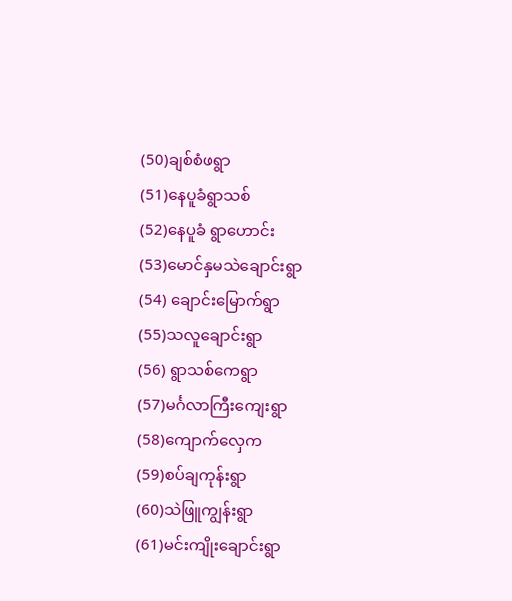(50)ချစ်စံဖရွာ
(51)နေပူခံရွာသစ်
(52)နေပူခံ ရွာဟောင်း
(53)မောင်နှမသဲချောင်းရွာ
(54) ချောင်းမြောက်ရွာ
(55)သလူချောင်းရွာ
(56) ရွာသစ်ကေရွာ
(57)မင်္ဂလာကြီးကျေးရွာ
(58)ကျောက်လှေက
(59)စပ်ချကုန်းရွာ
(60)သဲဖြူကျွန်းရွာ
(61)မင်းကျိုးချောင်းရွာ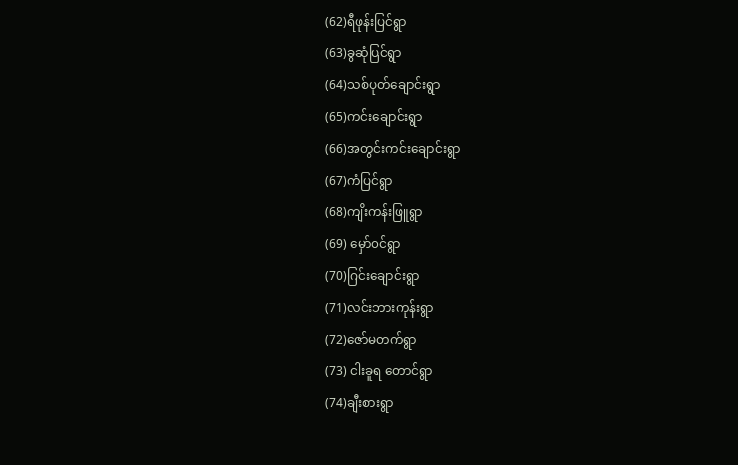(62)ရီဖုန်းပြင်ရွာ
(63)ခွဆုံပြင်ရွာ
(64)သစ်ပုတ်ချောင်းရွာ
(65)ကင်းချောင်းရွာ
(66)အတွင်းကင်းချောင်းရွာ
(67)ကံပြင်ရွာ
(68)ကျိးကန်းဖြူရွာ
(69) မှော်၀င်ရွာ
(70)ဂြင်းချောင်းရွာ
(71)လင်းဘားကုန်းရွာ
(72)ဇော်မတက်ရွာ
(73) ငါးခူရ တောင်ရွာ
(74)ချီးစားရွာ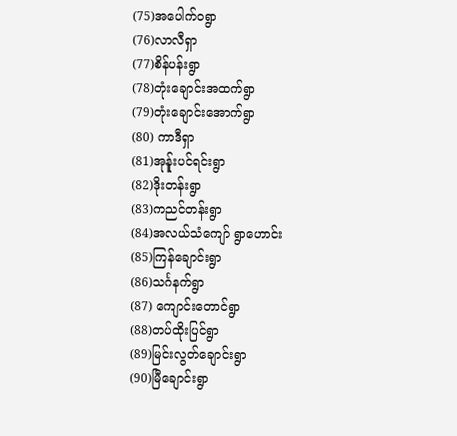(75)အပေါက်၀ရွာ
(76)လာလီရှာ
(77)စိန်ပန်းရွာ
(78)တုံးချောင်းအထက်ရွာ
(79)တုံးချောင်းအောက်ရွာ
(80) ကာဒီရှာ
(81)အုန်ူးပင်ရင်းရွာ
(82)ဒိုးတန်းရွာ
(83)ကညင်တန်းရွာ
(84)အလယ်သံကျော် ရွာဟောင်း
(85)ကြန်ချောင်းရွာ
(86)သင်္ဂနက်ရွာ
(87) ကျောင်းတောင်ရွာ
(88)တပ်ထိုးပြင်ရွာ
(89)မြင်းလွတ်ချောင်းရွာ
(90)မြီချောင်းရွာ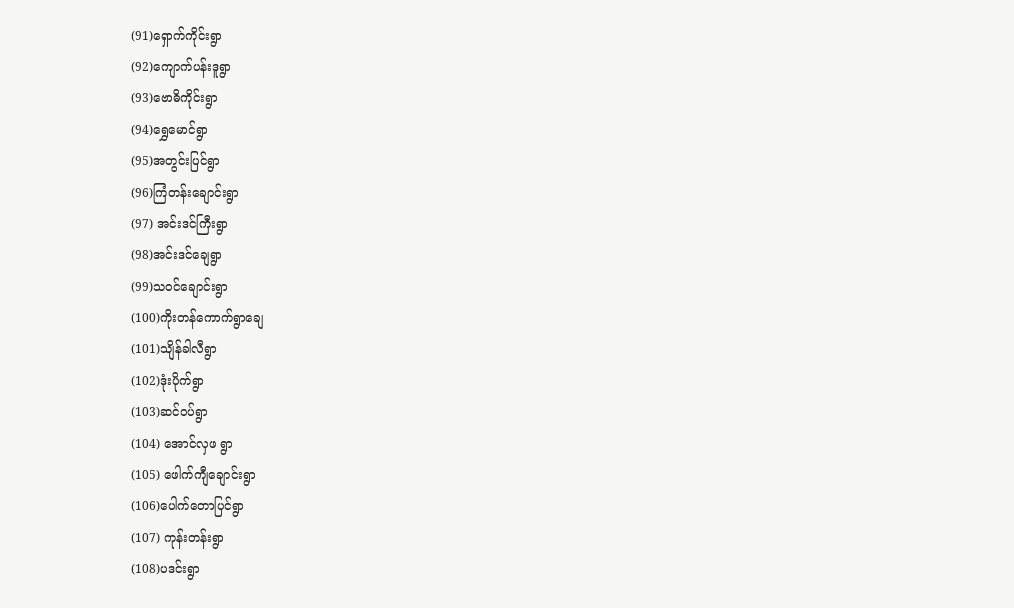(91)ရှောက်ကိုင်းရွာ
(92)ကျောက်ပန်းဒူရွာ
(93)ဗောဓိကိုင်းရွာ
(94)ရွှေမောင်ရွာ
(95)အတွင်းပြင်ရွာ
(96)ကြံတန်းချောင်းရွာ
(97) အင်းဒင်ကြီးရွာ
(98)အင်းဒင်ချေရွာ
(99)သ၀င်ချောင်းရွာ
(100)ကိုးတန်ကောက်ရွာချေ
(101)သျိန်ခါလီရွာ
(102)ဒုံးပိုက်ရွာ
(103)ဆင်၀ပ်ရွာ
(104) အောင်လှဖ ရွာ
(105) ဖေါက်ကျီချောင်းရွာ
(106)ပေါက်တောပြင်ရွာ
(107) ကုန်းတန်းရွာ
(108)ပဒင်းရွာ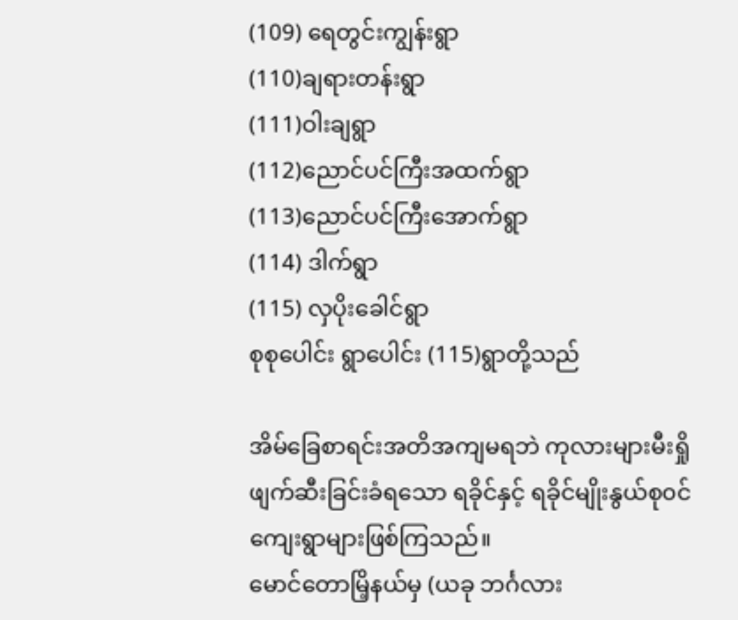(109) ရေတွင်းကျွန်းရွာ
(110)ချရားတန်းရွာ
(111)ဝါးချရွာ
(112)ညောင်ပင်ကြီးအထက်ရွာ
(113)ညောင်ပင်ကြီးအောက်ရွာ
(114) ဒါက်ရွာ
(115) လှပိုးခေါင်ရွာ
စုစုပေါင်း ရွာပေါင်း (115)ရွာတို့သည်

အိမ်ခြေစာရင်းအတိအကျမရဘဲ ကုလားများမီးရှိုဖျက်ဆီးခြင်းခံရသော ရခိုင်နှင့် ရခိုင်မျိုးနွယ်စု၀င်ကျေးရွာများဖြစ်ကြသည်။
မောင်တောမြိ့နယ်မှ (ယခု ဘင်္ဂလား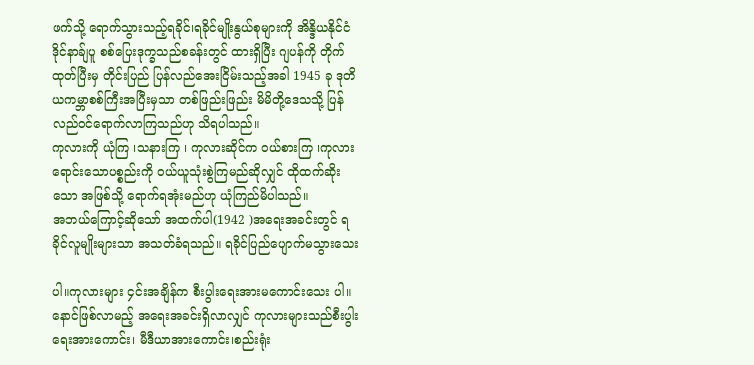ဖက်သို့ ရောက်သွားသည့်ရခိုင်၊ရခိုင်မျိုးနွယ်စုများကို အိန္ဒိယနိုင်ငံ ဒိုင်နာခ်ျပူ စစ်ပြေးဒုက္ခသည်စခန်းတွင် ထားရှိပြီး ဂျပန်ကို တိုက်ထုတ်ပြီးမှ တိုင်းပြည် ပြန်လည်အေးငြိမ်းသည့်အခါ 1945 ခု ဒုတိယကမ္ဘာစစ်ကြီးအပြီးမှသာ တစ်ဖြည်းဖြည်း မိမိတို့ဒေသသို့ ပြန်လည်၀င်ရောက်လာကြသည်ဟု သိရပါသည်။
ကုလားကို ယုံကြ ၊သနားကြ ၊ ကုလားဆိုင်က ၀ယ်စားကြ ၊ကုလားရောင်းသောပစ္စည်းကို ၀ယ်ယူသုံးစွဲကြမည်ဆိုလျှင် ထိုထက်ဆိုးသော အဖြစ်သို့ ရောက်ရအုံးမည်ဟု ယုံကြည်မိပါသည်။
အဘယ်ကြောင့်ဆိုသော် အထက်ပါ(1942 )အရေးအခင်းတွင် ရခိုင်လူမျိုးများသာ အသတ်ခံရသည်။ ရခိုင်ပြည်ပျောက်မသွားသေး

ပါ။ကုလားများ ၄င်းအချိန်က စီးပွါးရေးအားမကောင်းသေး ပါ။ နောင်ဖြစ်လာမည့် အရေးအခင်းရှိလာလျှင် ကုလားများသည်စီးပွါးရေးအားကောင်း၊ မီဒီယာအားကောင်း၊စည်းရုံး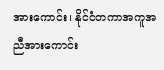အားကောင်း၊ နိုင်ငံတကာအကူအညီအားကောင်း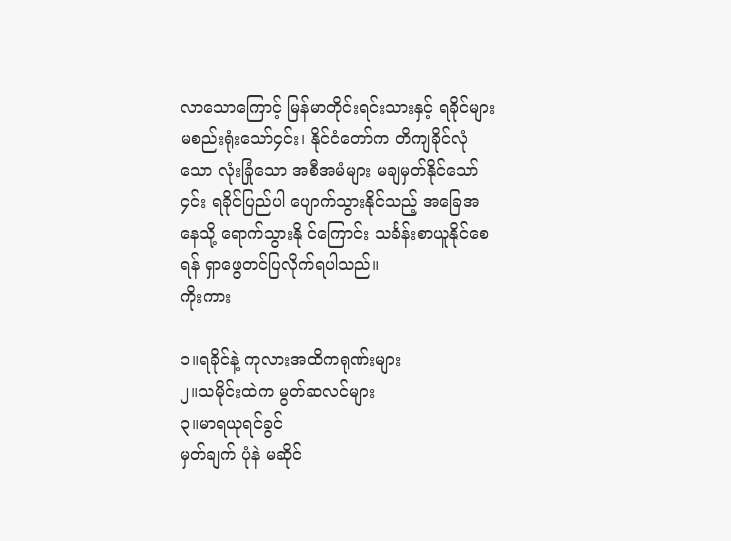လာသောကြောင့် မြန်မာတိုင်းရင်းသားနှင့် ရခိုင်များမစည်းရုံးသော်၄င်း၊ နိုင်ငံတော်က တိကျခိုင်လုံသော လုံးခြုံသော အစီအမံများ မချမှတ်နိုင်သော်၄င်း ရခိုင်ပြည်ပါ ပျောက်သွားနိုင်သည့် အခြေအနေသို့ ရောက်သွားနို င်ကြောင်း သင်္ခန်းစာယူနိုင်စေရန် ရှာဖွေတင်ပြလိုက်ရပါသည်။
ကိုးကား

၁။ရခိုင်နဲ့ ကုလားအထိကရုဏ်းများ
၂။သမိုင်းထဲက မွတ်ဆလင်များ
၃။မာရယုရင်ခွင်
မှတ်ချက် ပုံနဲ မဆိုင်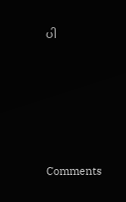ပါ





Comments